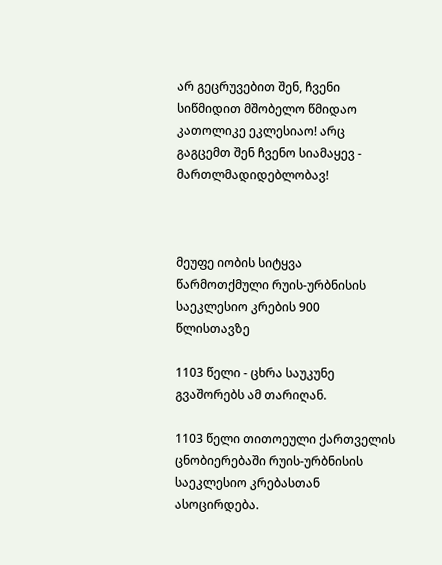არ გეცრუვებით შენ, ჩვენი სიწმიდით მშობელო წმიდაო კათოლიკე ეკლესიაო! არც გაგცემთ შენ ჩვენო სიამაყევ - მართლმადიდებლობავ!



მეუფე იობის სიტყვა წარმოთქმული რუის-ურბნისის საეკლესიო კრების 900 წლისთავზე

1103 წელი - ცხრა საუკუნე გვაშორებს ამ თარიღან.

1103 წელი თითოეული ქართველის ცნობიერებაში რუის-ურბნისის საეკლესიო კრებასთან ასოცირდება.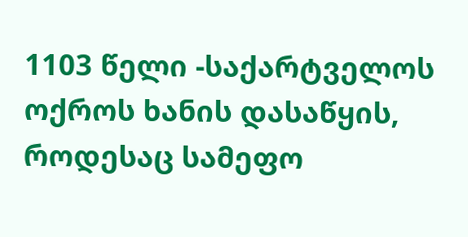1103 წელი -საქარტველოს ოქროს ხანის დასაწყის, როდესაც სამეფო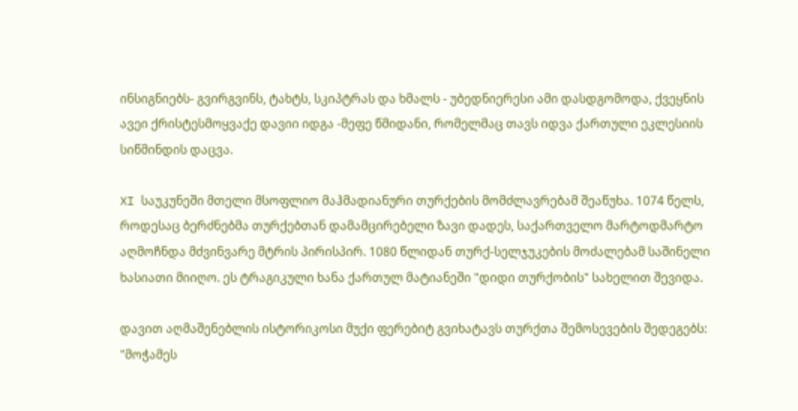ინსიგნიებს- გვირგვინს, ტახტს, სკიპტრას და ხმალს - უბედნიერესი ამი დასდგომოდა, ქვეყნის ავეი ქრისტესმოყვაქე დავიი იდგა -მეფე წმიდანი, რომელმაც თავს იდვა ქართული ეკლესიის სიწმინდის დაცვა.

XI საუკუნეში მთელი მსოფლიო მაჰმადიანური თურქების მომძლავრებამ შეაწუხა. 1074 წელს, როდესაც ბერძნებმა თურქებთან დამამცირებელი ზავი დადეს, საქართველო მარტოდმარტო აღმოჩნდა მძვინვარე მტრის პირისპირ. 1080 წლიდან თურქ-სელჯუკების მოძალებამ საშინელი ხასიათი მიიღო. ეს ტრაგიკული ხანა ქართულ მატიანეში "დიდი თურქობის" სახელით შევიდა.

დავით აღმაშენებლის ისტორიკოსი მუქი ფერებიტ გვიხატავს თურქთა შემოსევების შედეგებს: "მოჭამეს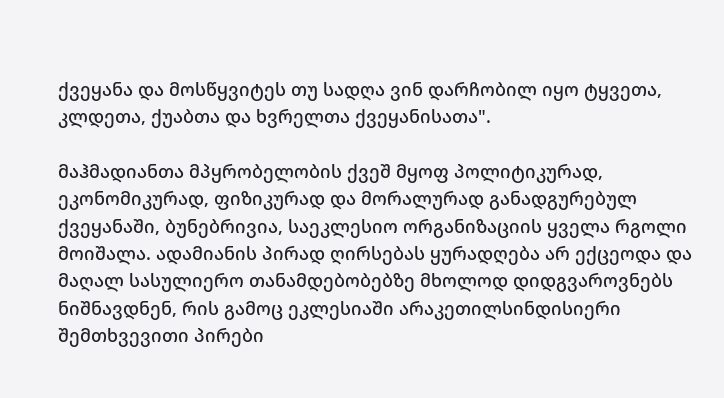ქვეყანა და მოსწყვიტეს თუ სადღა ვინ დარჩობილ იყო ტყვეთა, კლდეთა, ქუაბთა და ხვრელთა ქვეყანისათა".

მაჰმადიანთა მპყრობელობის ქვეშ მყოფ პოლიტიკურად, ეკონომიკურად, ფიზიკურად და მორალურად განადგურებულ ქვეყანაში, ბუნებრივია, საეკლესიო ორგანიზაციის ყველა რგოლი მოიშალა. ადამიანის პირად ღირსებას ყურადღება არ ექცეოდა და მაღალ სასულიერო თანამდებობებზე მხოლოდ დიდგვაროვნებს ნიშნავდნენ, რის გამოც ეკლესიაში არაკეთილსინდისიერი შემთხვევითი პირები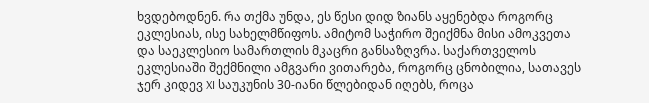ხვდებოდნენ. რა თქმა უნდა, ეს წესი დიდ ზიანს აყენებდა როგორც ეკლესიას, ისე სახელმწიფოს. ამიტომ საჭირო შეიქმნა მისი ამოკვეთა და საეკლესიო სამართლის მკაცრი განსაზღვრა. საქართველოს ეკლესიაში შექმნილი ამგვარი ვითარება, როგორც ცნობილია, სათავეს ჯერ კიდევ XI საუკუნის 30-იანი წლებიდან იღებს, როცა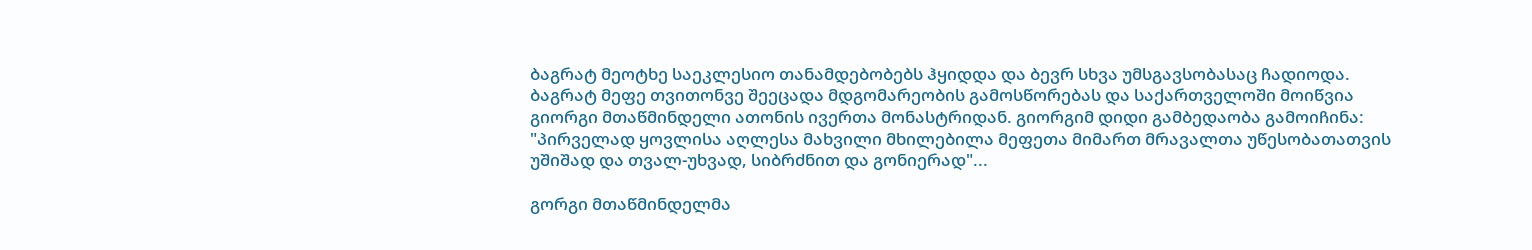ბაგრატ მეოტხე საეკლესიო თანამდებობებს ჰყიდდა და ბევრ სხვა უმსგავსობასაც ჩადიოდა. ბაგრატ მეფე თვითონვე შეეცადა მდგომარეობის გამოსწორებას და საქართველოში მოიწვია გიორგი მთაწმინდელი ათონის ივერთა მონასტრიდან. გიორგიმ დიდი გამბედაობა გამოიჩინა: "პირველად ყოვლისა აღლესა მახვილი მხილებილა მეფეთა მიმართ მრავალთა უწესობათათვის უშიშად და თვალ-უხვად, სიბრძნით და გონიერად"...

გორგი მთაწმინდელმა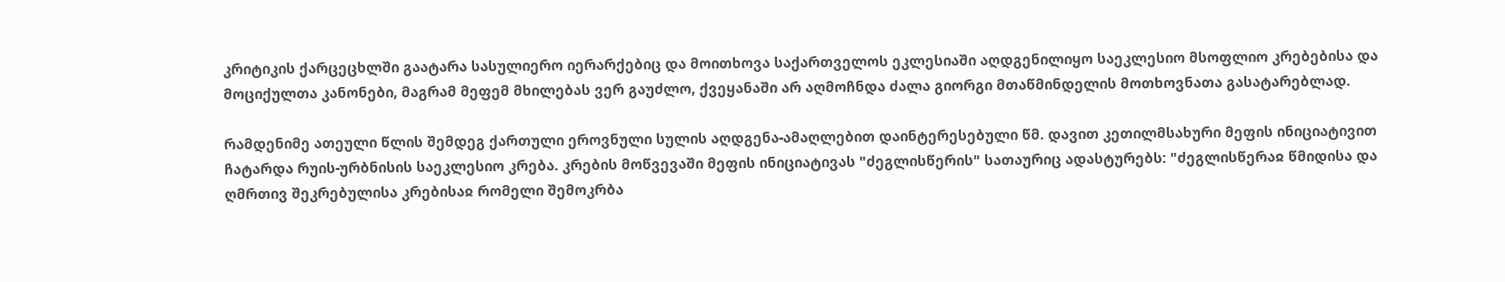კრიტიკის ქარცეცხლში გაატარა სასულიერო იერარქებიც და მოითხოვა საქართველოს ეკლესიაში აღდგენილიყო საეკლესიო მსოფლიო კრებებისა და მოციქულთა კანონები, მაგრამ მეფემ მხილებას ვერ გაუძლო, ქვეყანაში არ აღმოჩნდა ძალა გიორგი მთაწმინდელის მოთხოვნათა გასატარებლად.

რამდენიმე ათეული წლის შემდეგ ქართული ეროვნული სულის აღდგენა-ამაღლებით დაინტერესებული წმ. დავით კეთილმსახური მეფის ინიციატივით ჩატარდა რუის-ურბნისის საეკლესიო კრება. კრების მოწვევაში მეფის ინიციატივას "ძეგლისწერის" სათაურიც ადასტურებს: "ძეგლისწერაჲ წმიდისა და ღმრთივ შეკრებულისა კრებისაჲ რომელი შემოკრბა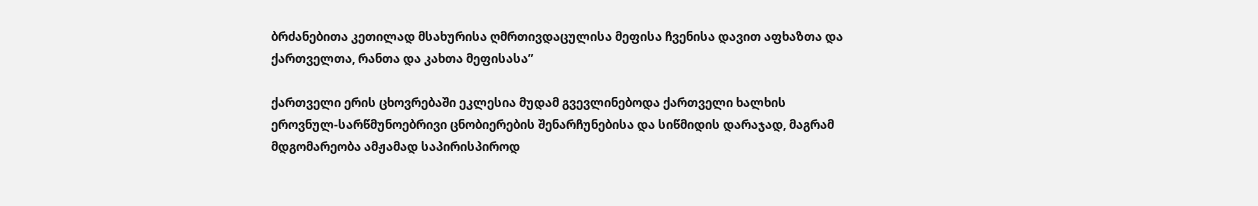ბრძანებითა კეთილად მსახურისა ღმრთივდაცულისა მეფისა ჩვენისა დავით აფხაზთა და ქართველთა, რანთა და კახთა მეფისასა”

ქართველი ერის ცხოვრებაში ეკლესია მუდამ გვევლინებოდა ქართველი ხალხის ეროვნულ-სარწმუნოებრივი ცნობიერების შენარჩუნებისა და სიწმიდის დარაჯად, მაგრამ მდგომარეობა ამჟამად საპირისპიროდ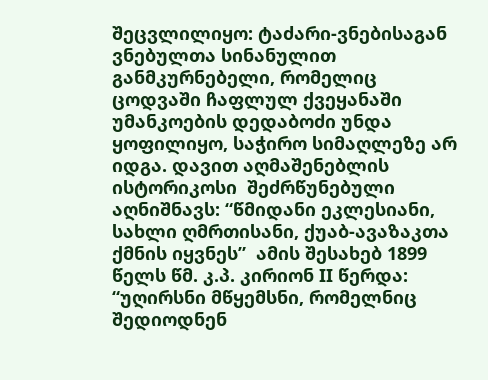შეცვლილიყო: ტაძარი-ვნებისაგან ვნებულთა სინანულით განმკურნებელი, რომელიც ცოდვაში ჩაფლულ ქვეყანაში უმანკოების დედაბოძი უნდა ყოფილიყო, საჭირო სიმაღლეზე არ იდგა. დავით აღმაშენებლის ისტორიკოსი  შეძრწუნებული აღნიშნავს: “წმიდანი ეკლესიანი, სახლი ღმრთისანი, ქუაბ-ავაზაკთა ქმნის იყვნეს”  ამის შესახებ 1899 წელს წმ. კ.პ. კირიონ ΙΙ წერდა: “უღირსნი მწყემსნი, რომელნიც შედიოდნენ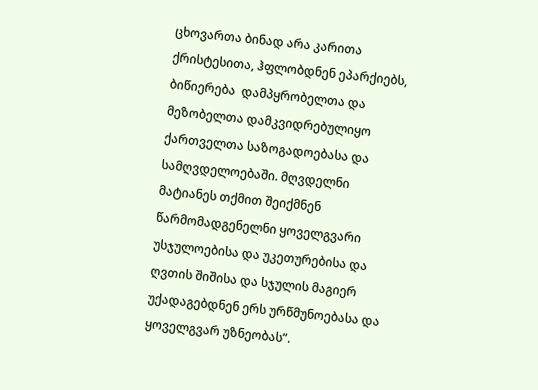ცხოვართა ბინად არა კარითა ქრისტესითა, ჰფლობდნენ ეპარქიებს, ბიწიერება  დამპყრობელთა და მეზობელთა დამკვიდრებულიყო ქართველთა საზოგადოებასა და სამღვდელოებაში. მღვდელნი მატიანეს თქმით შეიქმნენ წარმომადგენელნი ყოველგვარი უსჯულოებისა და უკეთურებისა და ღვთის შიშისა და სჯულის მაგიერ უქადაგებდნენ ერს ურწმუნოებასა და ყოველგვარ უზნეობას”.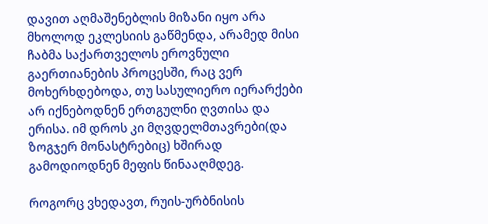დავით აღმაშენებლის მიზანი იყო არა მხოლოდ ეკლესიის გაწმენდა, არამედ მისი ჩაბმა საქართველოს ეროვნული გაერთიანების პროცესში, რაც ვერ მოხერხდებოდა, თუ სასულიერო იერარქები არ იქნებოდნენ ერთგულნი ღვთისა და ერისა. იმ დროს კი მღვდელმთავრები(და ზოგჯერ მონასტრებიც) ხშირად გამოდიოდნენ მეფის წინააღმდეგ.

როგორც ვხედავთ, რუის-ურბნისის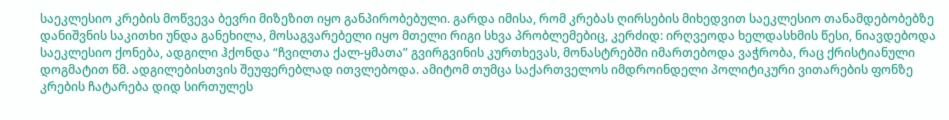საეკლესიო კრების მოწვევა ბევრი მიზეზით იყო განპირობებული. გარდა იმისა, რომ კრებას ღირსების მიხედვით საეკლესიო თანამდებობებზე დანიშვნის საკითხი უნდა განეხილა, მოსაგვარებელი იყო მთელი რიგი სხვა პრობლემებიც, კერძიდ: ირღვეოდა ხელდასხმის წესი, ნიავდებოდა საეკლესიო ქონება, ადგილი ჰქონდა “ჩვილთა ქალ-ყმათა” გვირგვინის კურთხევას, მონასტრებში იმართებოდა ვაჭრობა, რაც ქრისტიანული დოგმატით წმ. ადგილებისთვის შეუფერებლად ითვლებოდა. ამიტომ თუმცა საქართველოს იმდროინდელი პოლიტიკური ვითარების ფონზე კრების ჩატარება დიდ სირთულეს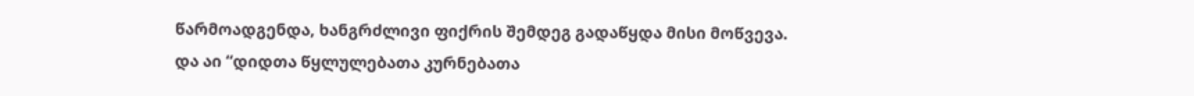წარმოადგენდა, ხანგრძლივი ფიქრის შემდეგ გადაწყდა მისი მოწვევა. და აი “დიდთა წყლულებათა კურნებათა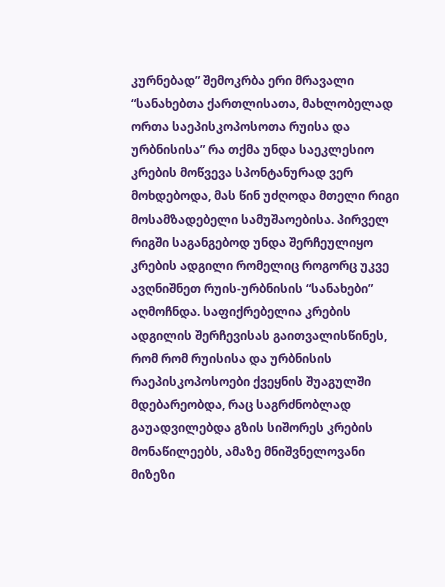კურნებად” შემოკრბა ერი მრავალი “სანახებთა ქართლისათა, მახლობელად ორთა საეპისკოპოსოთა რუისა და ურბნისისა” რა თქმა უნდა საეკლესიო კრების მოწვევა სპონტანურად ვერ მოხდებოდა, მას წინ უძღოდა მთელი რიგი მოსამზადებელი სამუშაოებისა. პირველ რიგში საგანგებოდ უნდა შერჩეულიყო კრების ადგილი რომელიც როგორც უკვე ავღნიშნეთ რუის-ურბნისის “სანახები” აღმოჩნდა. საფიქრებელია კრების ადგილის შერჩევისას გაითვალისწინეს, რომ რომ რუისისა და ურბნისის რაეპისკოპოსოები ქვეყნის შუაგულში მდებარეობდა, რაც საგრძნობლად გაუადვილებდა გზის სიშორეს კრების მონაწილეებს, ამაზე მნიშვნელოვანი მიზეზი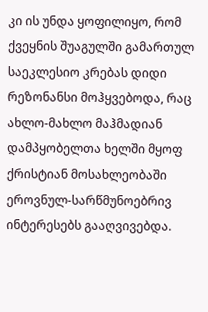კი ის უნდა ყოფილიყო, რომ ქვეყნის შუაგულში გამართულ საეკლესიო კრებას დიდი რეზონანსი მოჰყვებოდა, რაც ახლო-მახლო მაჰმადიან დამპყობელთა ხელში მყოფ ქრისტიან მოსახლეობაში ეროვნულ-სარწმუნოებრივ ინტერესებს გააღვივებდა.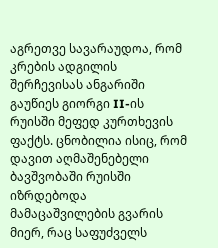აგრეთვე სავარაუდოა, რომ კრების ადგილის შერჩევისას ანგარიში გაუწიეს გიორგი II-ის რუისში მეფედ კურთხევის ფაქტს. ცნობილია ისიც, რომ დავით აღმაშენებელი ბავშვობაში რუისში იზრდებოდა მამაცაშვილების გვარის მიერ, რაც საფუძველს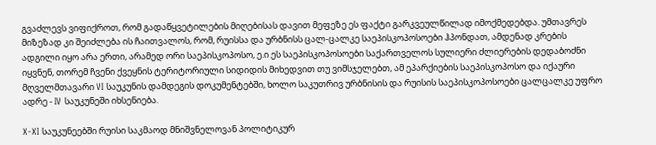გვაძლევს ვიფიქროთ, რომ გადაწყვეტილების მიღებისას დავით მეფეზე ეს ფაქტი გარკვეულწილად იმოქმედებდა. უმთავრეს მიზეზად კი შეიძლება ის ჩაითვალოს, რომ, რუისსა და ურბნისს ცალ-ცალკე საეპისკოპოსოები ჰპონდათ, ამდენად კრების ადგილი იყო არა ერთი, არამედ ორი საეპისკოპოსო, ე.ი ეს საეპისკოპოსოები საქართველოს სულიერი ძლიერების დედაბოძნი იყვნენ, თორემ ჩვენი ქვეყნის ტერიტორიული სიდიდის მიხედვით თუ ვიმსჯელებთ, ამ ეპარქიების საეპისკოპოსო და იქაური მღველმთავარი VI საუკუნის დამდეგის დოკუმენტებში, ხოლო საკუთრივ ურბნისის და რუისის საეპისკოპოსოები ცალცალკე უფრო ადრე - IV საუკუნეში იხსენიება.

X-XI საუკუნეებში რუისი საკმაოდ მნიშვნელოვან პოლიტიკურ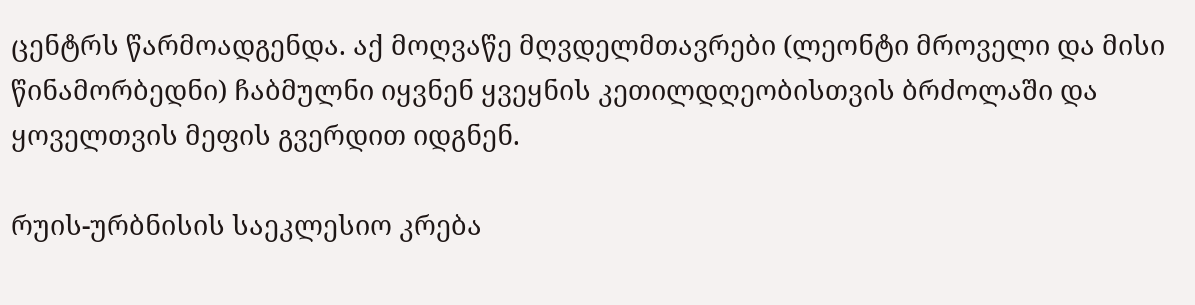ცენტრს წარმოადგენდა. აქ მოღვაწე მღვდელმთავრები (ლეონტი მროველი და მისი წინამორბედნი) ჩაბმულნი იყვნენ ყვეყნის კეთილდღეობისთვის ბრძოლაში და ყოველთვის მეფის გვერდით იდგნენ.

რუის-ურბნისის საეკლესიო კრება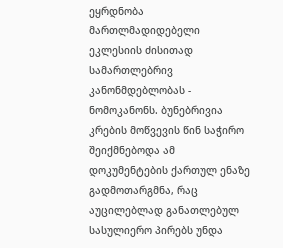ეყრდნობა მართლმადიდებელი ეკლესიის ძისითად სამართლებრივ კანონმდებლობას - ნომოკანონს. ბუნებრივია კრების მოწვევის წინ საჭირო შეიქმნებოდა ამ დოკუმენტების ქართულ ენაზე გადმოთარგმნა, რაც აუცილებლად განათლებულ სასულიერო პირებს უნდა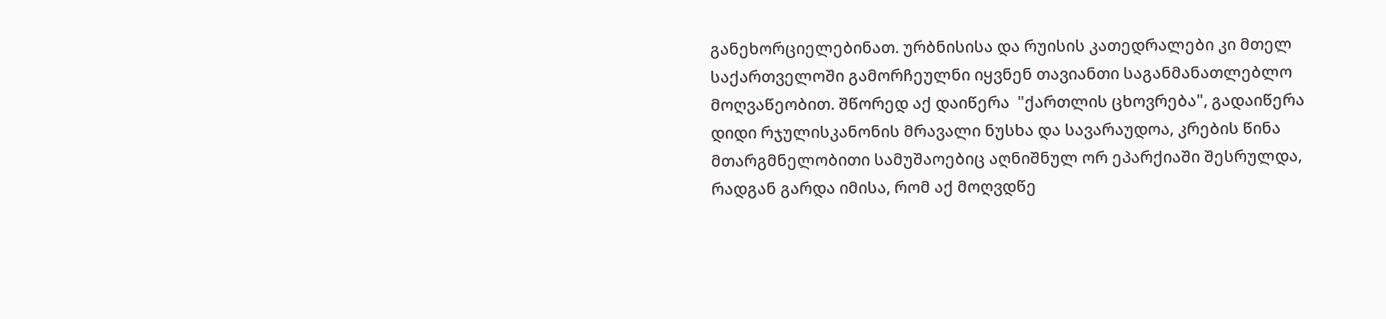განეხორციელებინათ. ურბნისისა და რუისის კათედრალები კი მთელ საქართველოში გამორჩეულნი იყვნენ თავიანთი საგანმანათლებლო მოღვაწეობით. შწორედ აქ დაიწერა  "ქართლის ცხოვრება", გადაიწერა დიდი რჯულისკანონის მრავალი ნუსხა და სავარაუდოა, კრების წინა მთარგმნელობითი სამუშაოებიც აღნიშნულ ორ ეპარქიაში შესრულდა, რადგან გარდა იმისა, რომ აქ მოღვდწე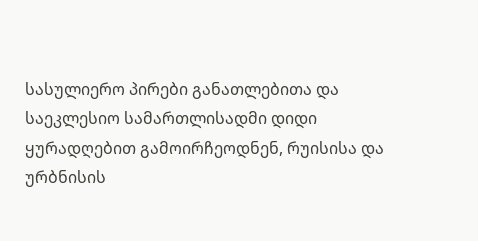სასულიერო პირები განათლებითა და საეკლესიო სამართლისადმი დიდი ყურადღებით გამოირჩეოდნენ, რუისისა და ურბნისის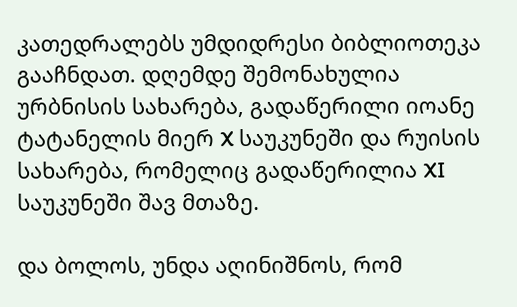კათედრალებს უმდიდრესი ბიბლიოთეკა გააჩნდათ. დღემდე შემონახულია ურბნისის სახარება, გადაწერილი იოანე ტატანელის მიერ X საუკუნეში და რუისის სახარება, რომელიც გადაწერილია XI საუკუნეში შავ მთაზე.

და ბოლოს, უნდა აღინიშნოს, რომ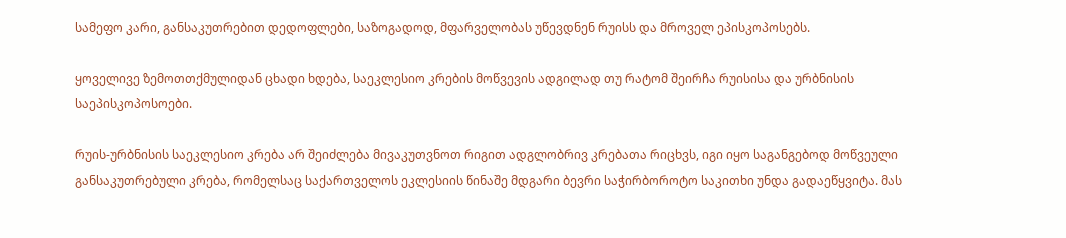სამეფო კარი, განსაკუთრებით დედოფლები, საზოგადოდ, მფარველობას უწევდნენ რუისს და მროველ ეპისკოპოსებს.

ყოველივე ზემოთთქმულიდან ცხადი ხდება, საეკლესიო კრების მოწვევის ადგილად თუ რატომ შეირჩა რუისისა და ურბნისის საეპისკოპოსოები.

რუის-ურბნისის საეკლესიო კრება არ შეიძლება მივაკუთვნოთ რიგით ადგლობრივ კრებათა რიცხვს, იგი იყო საგანგებოდ მოწვეული განსაკუთრებული კრება, რომელსაც საქართველოს ეკლესიის წინაშე მდგარი ბევრი საჭირბოროტო საკითხი უნდა გადაეწყვიტა. მას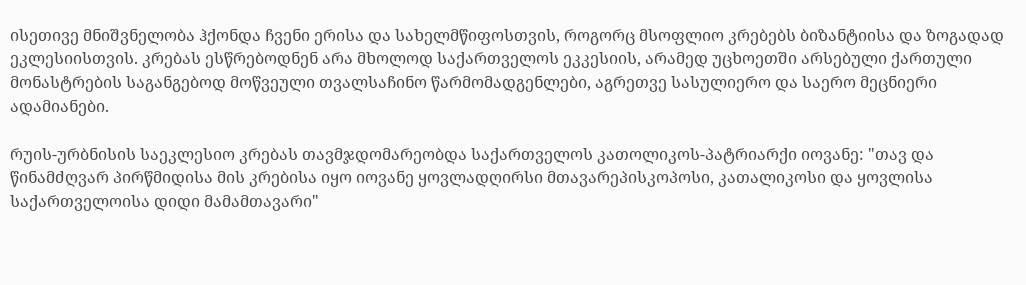ისეთივე მნიშვნელობა ჰქონდა ჩვენი ერისა და სახელმწიფოსთვის, როგორც მსოფლიო კრებებს ბიზანტიისა და ზოგადად ეკლესიისთვის. კრებას ესწრებოდნენ არა მხოლოდ საქართველოს ეკკესიის, არამედ უცხოეთში არსებული ქართული მონასტრების საგანგებოდ მოწვეული თვალსაჩინო წარმომადგენლები, აგრეთვე სასულიერო და საერო მეცნიერი ადამიანები.

რუის-ურბნისის საეკლესიო კრებას თავმჯდომარეობდა საქართველოს კათოლიკოს-პატრიარქი იოვანე: "თავ და წინამძღვარ პირწმიდისა მის კრებისა იყო იოვანე ყოვლადღირსი მთავარეპისკოპოსი, კათალიკოსი და ყოვლისა საქართველოისა დიდი მამამთავარი"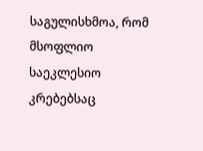საგულისხმოა, რომ მსოფლიო საეკლესიო კრებებსაც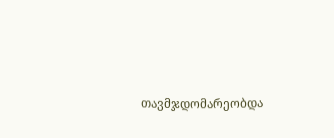თავმჯდომარეობდა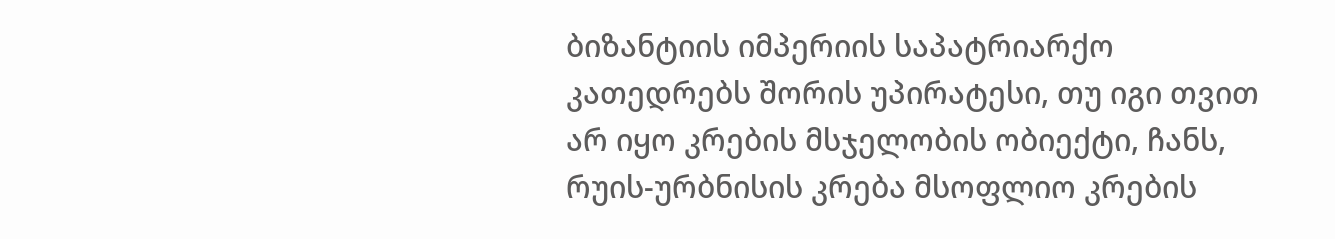ბიზანტიის იმპერიის საპატრიარქო კათედრებს შორის უპირატესი, თუ იგი თვით არ იყო კრების მსჯელობის ობიექტი, ჩანს, რუის-ურბნისის კრება მსოფლიო კრების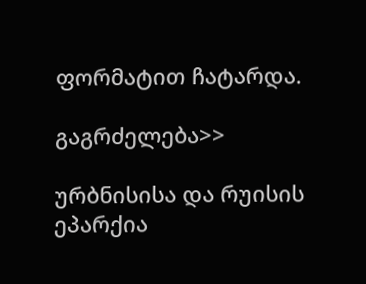ფორმატით ჩატარდა.

გაგრძელება>>

ურბნისისა და რუისის ეპარქია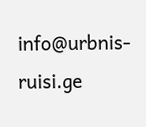info@urbnis-ruisi.ge